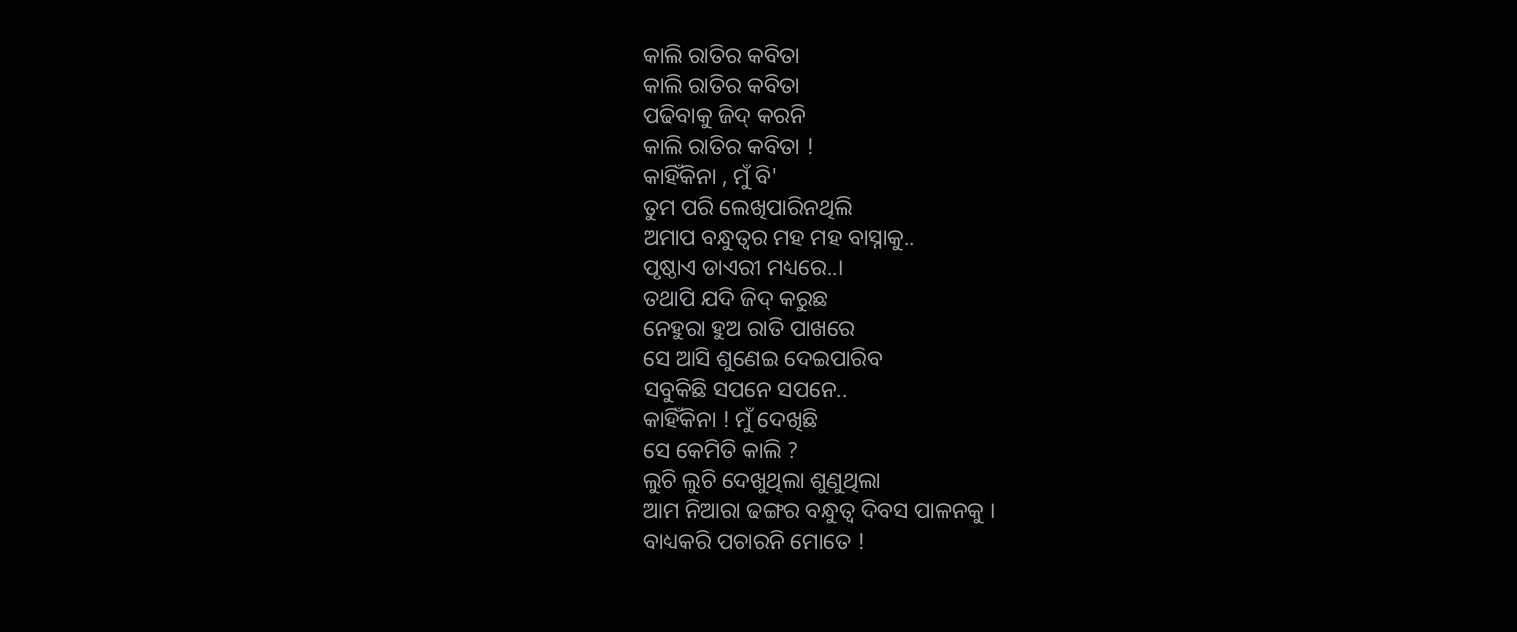କାଲି ରାତିର କବିତା
କାଲି ରାତିର କବିତା
ପଢିବାକୁ ଜିଦ୍ କରନି
କାଲି ରାତିର କବିତା !
କାହିଁକିନା , ମୁଁ ବି'
ତୁମ ପରି ଲେଖିପାରିନଥିଲି
ଅମାପ ବନ୍ଧୁତ୍ୱର ମହ ମହ ବାସ୍ନାକୁ..
ପୃଷ୍ଠାଏ ଡାଏରୀ ମଧ୍ୟରେ..।
ତଥାପି ଯଦି ଜିଦ୍ କରୁଛ
ନେହୁରା ହୁଅ ରାତି ପାଖରେ
ସେ ଆସି ଶୁଣେଇ ଦେଇପାରିବ
ସବୁକିଛି ସପନେ ସପନେ..
କାହିଁକିନା ! ମୁଁ ଦେଖିଛି
ସେ କେମିତି କାଲି ?
ଲୁଚି ଲୁଚି ଦେଖୁଥିଲା ଶୁଣୁଥିଲା
ଆମ ନିଆରା ଢଙ୍ଗର ବନ୍ଧୁତ୍ୱ ଦିବସ ପାଳନକୁ ।
ବାଧ୍ୟକରି ପଚାରନି ମୋତେ !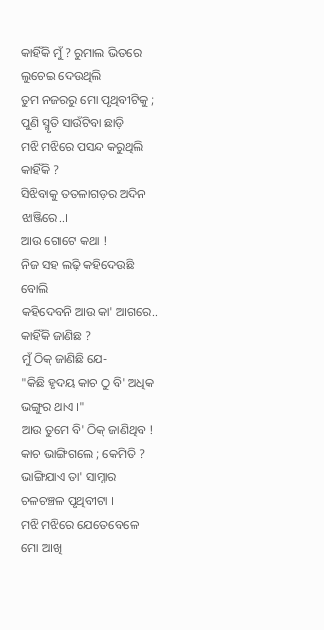କାହିଁକି ମୁଁ ? ରୁମାଲ ଭିତରେ
ଲୁଚେଇ ଦେଉଥିଲି
ତୁମ ନଜରରୁ ମୋ ପୃଥିବୀଟିକୁ ;
ପୁଣି ସ୍ମୃତି ସାଉଁଟିବା ଛାଡ଼ି
ମଝି ମଝିରେ ପସନ୍ଦ କରୁଥିଲି କାହିଁକି ?
ସିଝିବାକୁ ତତଳାଗଡ଼ର ଅଦିନ ଝାଞ୍ଜିରେ..।
ଆଉ ଗୋଟେ କଥା !
ନିଜ ସହ ଲଢ଼ି କହିଦେଉଛି ବୋଲି
କହିଦେବନି ଆଉ କା' ଆଗରେ..
କାହିଁକି ଜାଣିଛ ?
ମୁଁ ଠିକ୍ ଜାଣିଛି ଯେ-
"କିଛି ହୃଦୟ କାଚ ଠୁ ବି' ଅଧିକ ଭଙ୍ଗୁର ଥାଏ ।"
ଆଉ ତୁମେ ବି' ଠିକ୍ ଜାଣିଥିବ !
କାଚ ଭାଙ୍ଗିଗଲେ ; କେମିତି ?
ଭାଙ୍ଗିଯାଏ ତା' ସାମ୍ନାର ଚଳଚଞ୍ଚଳ ପୃଥିବୀଟା ।
ମଝି ମଝିରେ ଯେତେବେଳେ
ମୋ ଆଖି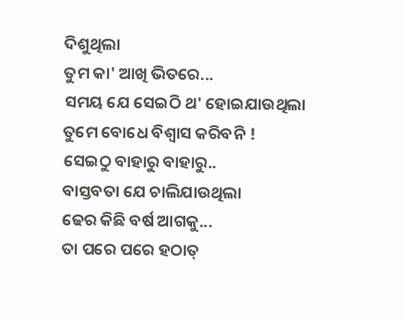ଦିଶୁଥିଲା
ତୁମ କା' ଆଖି ଭିତରେ...
ସମୟ ଯେ ସେଇଠି ଥ' ହୋଇଯାଉଥିଲା
ତୁମେ ବୋଧେ ବିଶ୍ୱାସ କରିବନି !
ସେଇଠୁ ବାହାରୁ ବାହାରୁ..
ବାସ୍ତବତା ଯେ ଚାଲିଯାଉଥିଲା
ଢେର କିଛି ବର୍ଷ ଆଗକୁ...
ତା ପରେ ପରେ ହଠାତ୍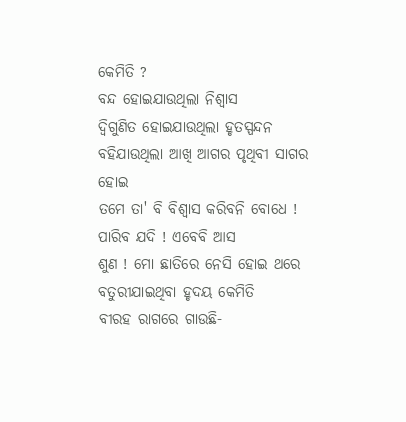କେମିତି ?
ବନ୍ଦ ହୋଇଯାଉଥିଲା ନିଶ୍ୱାସ
ଦ୍ବିଗୁଣିତ ହୋଇଯାଉଥିଲା ହୃତସ୍ପନ୍ଦନ
ବହିଯାଉଥିଲା ଆଖି ଆଗର ପୃଥିବୀ ସାଗର ହୋଇ
ତମେ ତା' ବି ବିଶ୍ୱାସ କରିବନି ବୋଧେ !
ପାରିବ ଯଦି ! ଏବେବି ଆସ
ଶୁଣ ! ମୋ ଛାତିରେ ନେସି ହୋଇ ଥରେ
ବତୁରୀଯାଇଥିବା ହୃଦୟ କେମିତି
ବୀରହ ରାଗରେ ଗାଉଛି-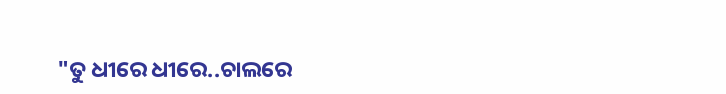"ତୁ ଧୀରେ ଧୀରେ..ଚାଲରେ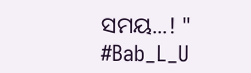ସମୟ...! "
#Bab_L_U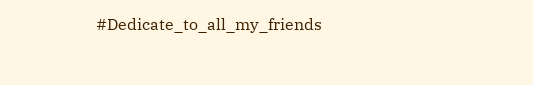#Dedicate_to_all_my_friends